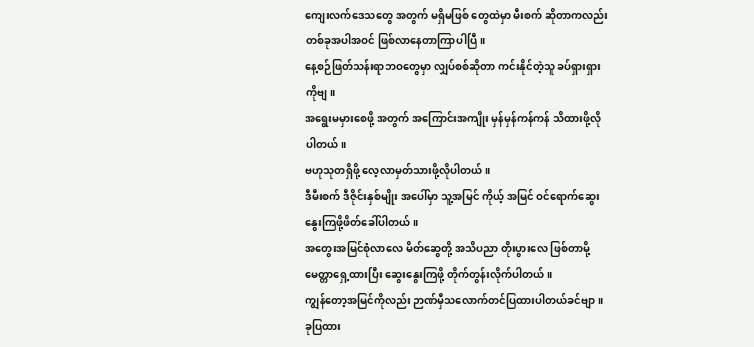ကျေးလက်ဒေသတွေ အတွက် မရှိမဖြစ် တွေထဲမှာ မီးစက် ဆိုတာကလည်း တစ်ခုအပါအဝင် ဖြစ်လာနေတာကြာပါပြီ။
နေ့စဉ်ဖြတ်သန်းရာဘဝတွေမှာ လျှပ်စစ်ဆိုတာ ကင်းနိုင်တဲ့သူ ခပ်ရှားရှားကိုဗျ။
အရွေးမမှားစေဖို့ အတွက် အကြောင်းအကျိုး မှန်မှန်ကန်ကန် သိထားဖို့လိုပါတယ်။
ဗဟုသုတရှိဖို့ လေ့လာမှတ်သားဖို့လိုပါတယ်။
ဒီမီးစက် ဒီဇိုင်းနှစ်မျိုး အပေါ်မှာ သူ့အမြင် ကိုယ့် အမြင် ဝင်ရောက်ဆွေးနွေးကြဖို့ဖိတ်ခေါ်ပါတယ်။
အတွေးအမြင်စုံလာလေ မိတ်ဆွေတို့ အသိပညာ တိုးပွားလေ ဖြစ်တာမို့ မေတ္တာရှေ့ထားပြီး ဆွေးနွေးကြဖို့ တိုက်တွန်းလိုက်ပါတယ်။
ကျွန်တော့အမြင်ကိုလည်း ဉာဏ်မှီသလောက်တင်ပြထားပါတယ်ခင်ဗျာ။
ခုပြထား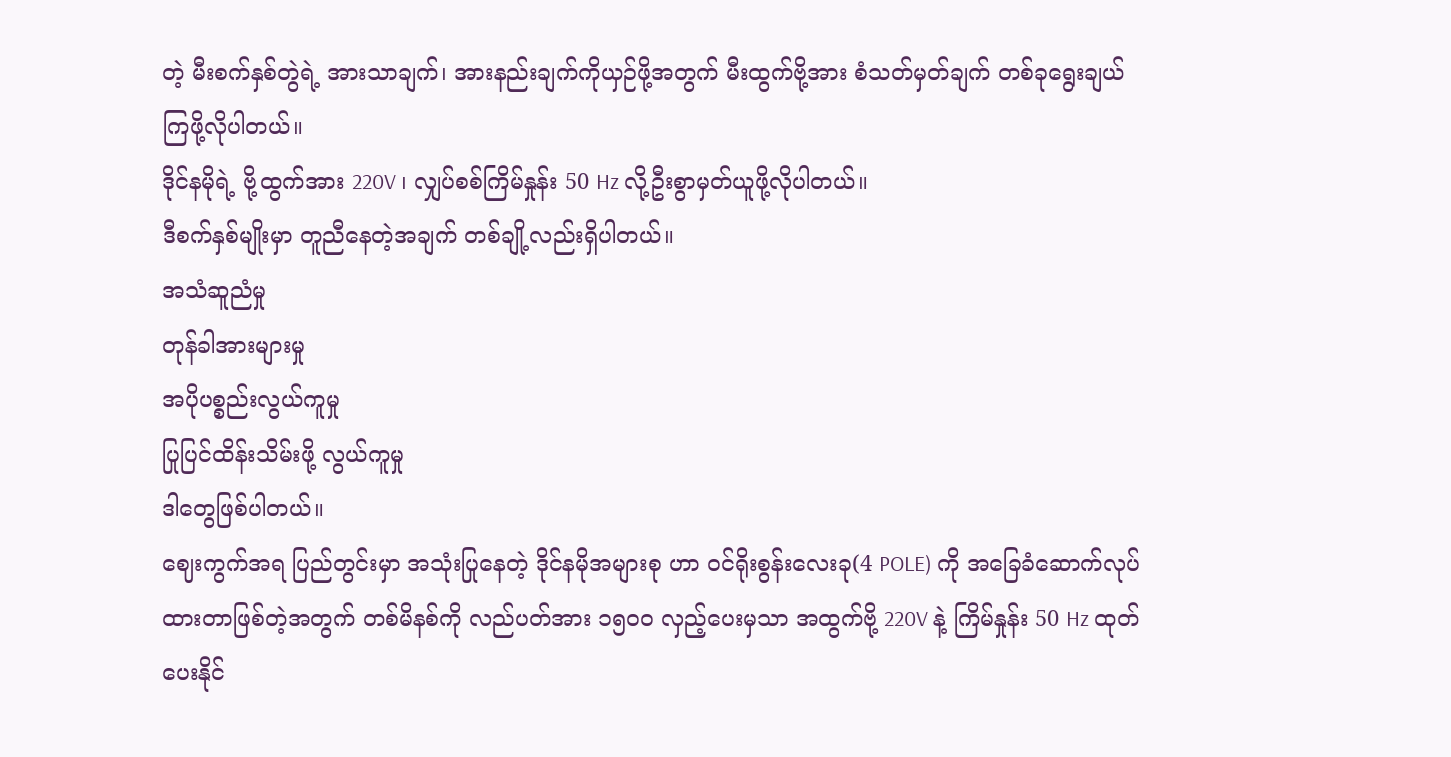တဲ့ မီးစက်နှစ်တွဲရဲ့ အားသာချက်၊ အားနည်းချက်ကိုယှဉ်ဖို့အတွက် မီးထွက်ဗို့အား စံသတ်မှတ်ချက် တစ်ခုရွေးချယ်ကြဖို့လိုပါတယ်။
ဒိုင်နမိုရဲ့ ဗို့ထွက်အား 220V ၊ လျှပ်စစ်ကြိမ်နှုန်း 50 Hz လို့ဦးစွာမှတ်ယူဖို့လိုပါတယ်။
ဒီစက်နှစ်မျိုးမှာ တူညီနေတဲ့အချက် တစ်ချို့လည်းရှိပါတယ်။
အသံဆူညံမှု
တုန်ခါအားများမှု
အပိုပစ္စည်းလွယ်ကူမှု
ပြုပြင်ထိန်းသိမ်းဖို့ လွယ်ကူမှု
ဒါတွေဖြစ်ပါတယ်။
ဈေးကွက်အရ ပြည်တွင်းမှာ အသုံးပြုနေတဲ့ ဒိုင်နမိုအများစု ဟာ ဝင်ရိုးစွန်းလေးခု(4 POLE) ကို အခြေခံဆောက်လုပ်
ထားတာဖြစ်တဲ့အတွက် တစ်မိနစ်ကို လည်ပတ်အား ၁၅၀၀ လှည့်ပေးမှသာ အထွက်ဗို့ 220V နဲ့ ကြိမ်နှုန်း 50 Hz ထုတ်ပေးနိုင်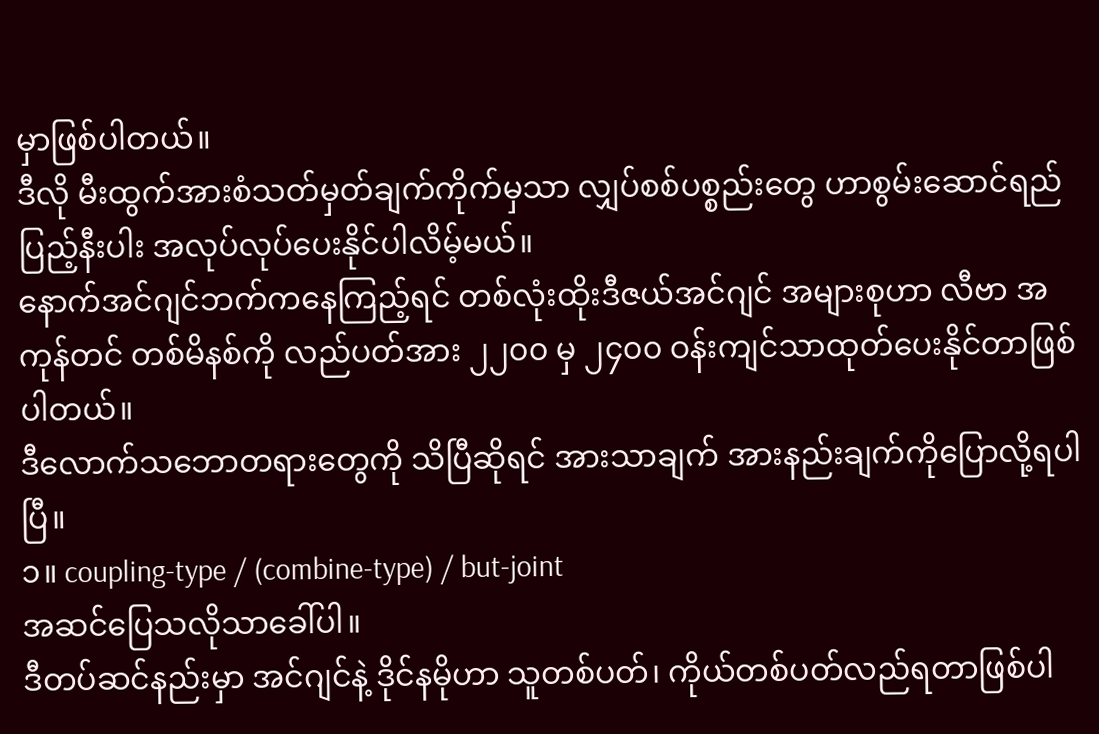မှာဖြစ်ပါတယ်။
ဒီလို မီးထွက်အားစံသတ်မှတ်ချက်ကိုက်မှသာ လျှပ်စစ်ပစ္စည်းတွေ ဟာစွမ်းဆောင်ရည်ပြည့်နီးပါး အလုပ်လုပ်ပေးနိုင်ပါလိမ့်မယ်။
နောက်အင်ဂျင်ဘက်ကနေကြည့်ရင် တစ်လုံးထိုးဒီဇယ်အင်ဂျင် အများစုဟာ လီဗာ အကုန်တင် တစ်မိနစ်ကို လည်ပတ်အား ၂၂၀၀ မှ ၂၄၀၀ ဝန်းကျင်သာထုတ်ပေးနိုင်တာဖြစ်ပါတယ်။
ဒီလောက်သဘောတရားတွေကို သိပြီဆိုရင် အားသာချက် အားနည်းချက်ကိုပြောလို့ရပါပြီ။
၁။ coupling-type / (combine-type) / but-joint
အဆင်ပြေသလိုသာခေါ်ပါ။
ဒီတပ်ဆင်နည်းမှာ အင်ဂျင်နဲ့ ဒိုင်နမိုဟာ သူတစ်ပတ်၊ ကိုယ်တစ်ပတ်လည်ရတာဖြစ်ပါ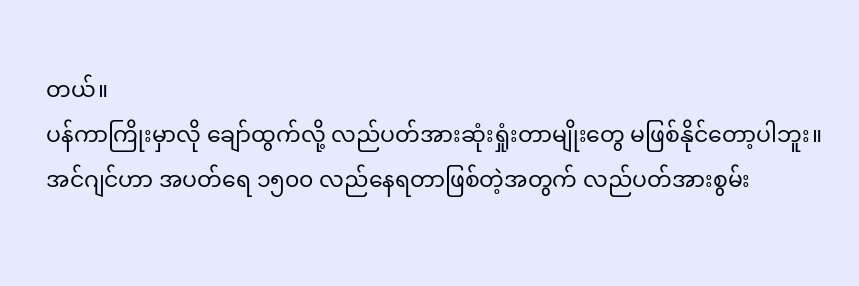တယ်။
ပန်ကာကြိုးမှာလို ချော်ထွက်လို့ လည်ပတ်အားဆုံးရှုံးတာမျိုးတွေ မဖြစ်နိုင်တော့ပါဘူး။
အင်ဂျင်ဟာ အပတ်ရေ ၁၅၀၀ လည်နေရတာဖြစ်တဲ့အတွက် လည်ပတ်အားစွမ်း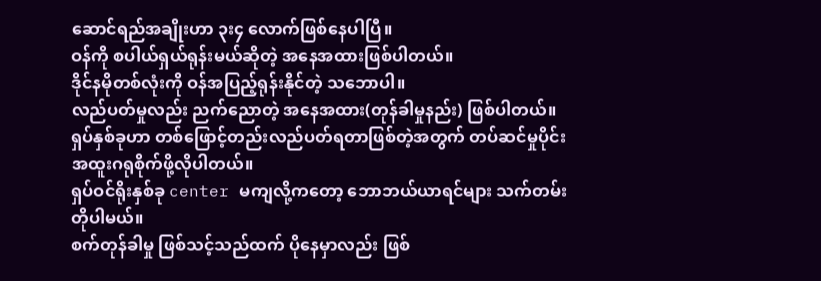ဆောင်ရည်အချိုးဟာ ၃း၄ လောက်ဖြစ်နေပါပြီ။
ဝန်ကို စပါယ်ရှယ်ရုန်းမယ်ဆိုတဲ့ အနေအထားဖြစ်ပါတယ်။
ဒိုင်နမိုတစ်လုံးကို ဝန်အပြည့်ရုန်းနိုင်တဲ့ သဘောပါ။
လည်ပတ်မှုလည်း ညက်ညောတဲ့ အနေအထား(တုန်ခါမှုနည်း) ဖြစ်ပါတယ်။
ရှပ်နှစ်ခုဟာ တစ်ဖြောင့်တည်းလည်ပတ်ရတာဖြစ်တဲ့အတွက် တပ်ဆင်မှုပိုင်း အထူးဂရုစိုက်ဖို့လိုပါတယ်။
ရှပ်ဝင်ရိုးနှစ်ခု center မကျလို့ကတော့ ဘောဘယ်ယာရင်များ သက်တမ်းတိုပါမယ်။
စက်တုန်ခါမှု ဖြစ်သင့်သည်ထက် ပိုနေမှာလည်း ဖြစ်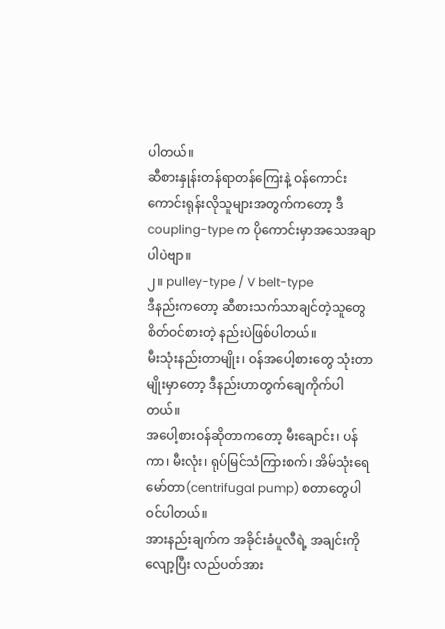ပါတယ်။
ဆီစားနှုန်းတန်ရာတန်ကြေးနဲ့ ဝန်ကောင်းကောင်းရုန်းလိုသူများအတွက်ကတော့ ဒီ coupling-type က ပိုကောင်းမှာအသေအချာပါပဲဗျာ။
၂။ pulley-type / V belt-type
ဒီနည်းကတော့ ဆီစားသက်သာချင်တဲ့သူတွေ စိတ်ဝင်စားတဲ့ နည်းပဲဖြစ်ပါတယ်။
မီးသုံးနည်းတာမျိုး၊ ဝန်အပေါ့စားတွေ သုံးတာမျိုးမှာတော့ ဒီနည်းဟာတွက်ချေကိုက်ပါတယ်။
အပေါ့စားဝန်ဆိုတာကတော့ မီးချောင်း၊ ပန်ကာ၊ မီးလုံး၊ ရုပ်မြင်သံကြားစက်၊ အိမ်သုံးရေမော်တာ(centrifugal pump) စတာတွေပါဝင်ပါတယ်။
အားနည်းချက်က အခိုင်းခံပူလီရဲ့ အချင်းကိုလျော့ပြီး လည်ပတ်အား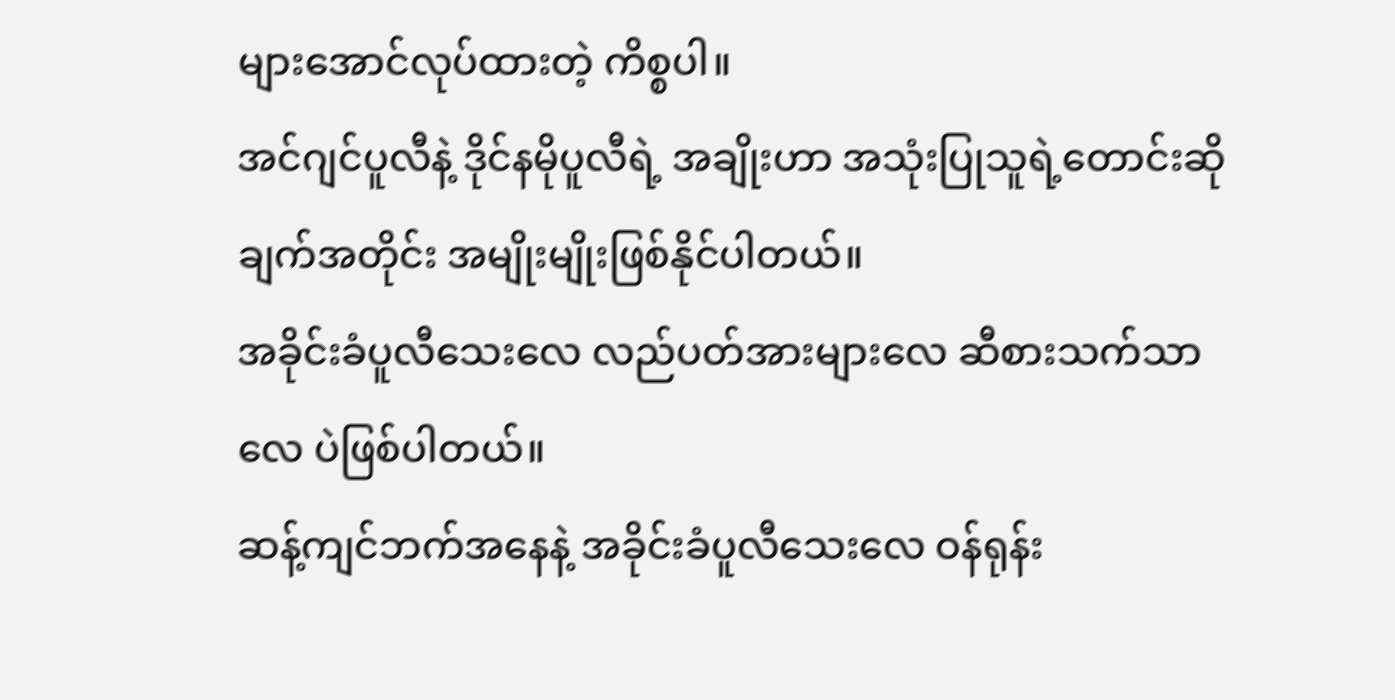များအောင်လုပ်ထားတဲ့ ကိစ္စပါ။
အင်ဂျင်ပူလီနဲ့ ဒိုင်နမိုပူလီရဲ့ အချိုးဟာ အသုံးပြုသူရဲ့တောင်းဆိုချက်အတိုင်း အမျိုးမျိုးဖြစ်နိုင်ပါတယ်။
အခိုင်းခံပူလီသေးလေ လည်ပတ်အားများလေ ဆီစားသက်သာလေ ပဲဖြစ်ပါတယ်။
ဆန့်ကျင်ဘက်အနေနဲ့ အခိုင်းခံပူလီသေးလေ ဝန်ရုန်း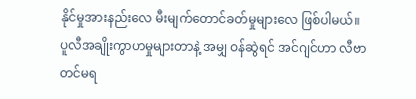နိုင်မှုအားနည်းလေ မီးမျက်တောင်ခတ်မှုများလေ ဖြစ်ပါမယ်။
ပူလီအချိုးကွာဟမှုများတာနဲ့ အမျှ ဝန်ဆွဲရင် အင်ဂျင်ဟာ လီဗာတင်မရ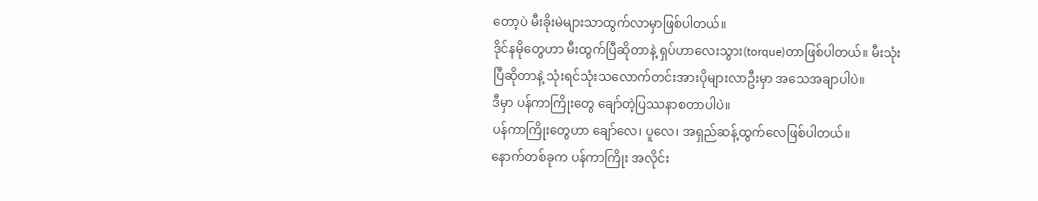တော့ပဲ မီးခိုးမဲများသာထွက်လာမှာဖြစ်ပါတယ်။
ဒိုင်နမိုတွေဟာ မီးထွက်ပြီဆိုတာနဲ့ ရှပ်ဟာလေးသွား(torque)တာဖြစ်ပါတယ်။ မီးသုံးပြီဆိုတာနဲ့ သုံးရင်သုံးသလောက်တင်းအားပိုများလာဦးမှာ အသေအချာပါပဲ။
ဒီမှာ ပန်ကာကြိုးတွေ ချော်တဲ့ပြဿနာစတာပါပဲ။
ပန်ကာကြိုးတွေဟာ ချော်လေ၊ ပူလေ၊ အရှည်ဆန့်ထွက်လေဖြစ်ပါတယ်။
နောက်တစ်ခုက ပန်ကာကြိုး အလိုင်း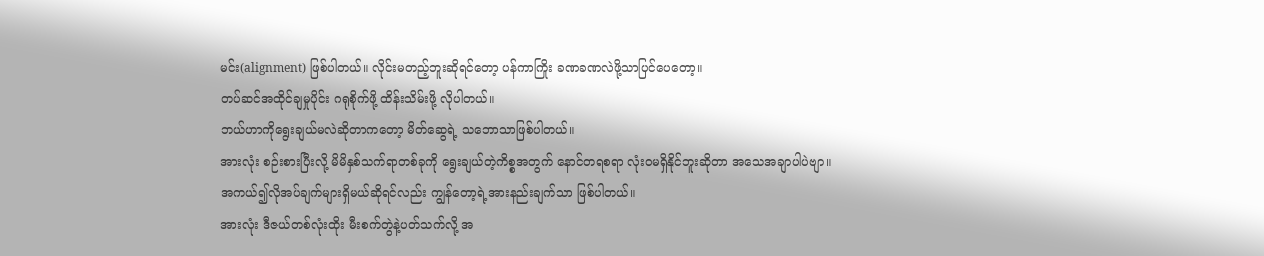မင်း(alignment) ဖြစ်ပါတယ်။ လိုင်းမတည့်ဘူးဆိုရင်တော့ ပန်ကာကြိုး ခဏခဏလဲဖို့သာပြင်ပေတော့။
တပ်ဆင်အထိုင်ချမှုပိုင်း ဂရုစိုက်ဖို့ ထိန်းသိမ်းဖို့ လိုပါတယ်။
ဘယ်ဟာကိုရွေးချယ်မလဲဆိုတာကတော့ မိတ်ဆွေရဲ့ သဘောသာဖြစ်ပါတယ်။
အားလုံး စဉ်းစားပြီးလို့ မိမိနှစ်သက်ရာတစ်ခုကို ရွေးချယ်တဲ့ကိစ္စအတွက် နောင်တရစရာ လုံးဝမရှိနိုင်ဘူးဆိုတာ အသေအချာပါပဲဗျာ။
အကယ်၍လိုအပ်ချက်များရှိမယ်ဆိုရင်လည်း ကျွန်တော့ရဲ့အားနည်းချက်သာ ဖြစ်ပါတယ်။
အားလုံး ဒီဇယ်တစ်လုံးထိုး မီးစက်တွဲနဲ့ပတ်သက်လို့ အ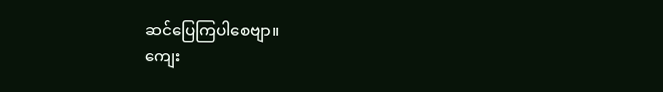ဆင်ပြေကြပါစေဗျာ။
ကျေး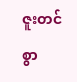ဇူးတင်စွာ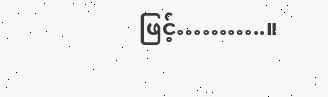ဖြင့်………..။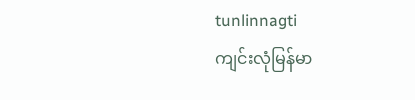tunlinnagti
ကျင်းလုံမြန်မာ